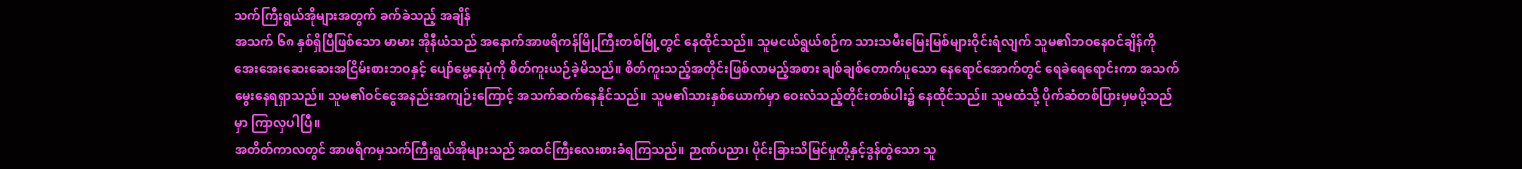သက်ကြီးရွယ်အိုများအတွက် ခက်ခဲသည့် အချိန်
အသက် ၆၈ နှစ်ရှိပြီဖြစ်သော မာမား အိုနီယံသည် အနောက်အာဖရိကန်မြို့ကြီးတစ်မြို့တွင် နေထိုင်သည်။ သူမငယ်ရွယ်စဉ်က သားသမီးမြေးမြစ်များဝိုင်းရံလျက် သူမ၏ဘဝနေဝင်ချိန်ကို အေးအေးဆေးဆေးအငြိမ်းစားဘဝနှင့် ပျော်မွေ့နေပုံကို စိတ်ကူးယဉ်ခဲ့မိသည်။ စိတ်ကူးသည့်အတိုင်းဖြစ်လာမည့်အစား ချစ်ချစ်တောက်ပူသော နေရောင်အောက်တွင် ရေခဲရေရောင်းကာ အသက်မွေးနေရရှာသည်။ သူမ၏ဝင်ငွေအနည်းအကျဉ်းကြောင့် အသက်ဆက်နေနိုင်သည်။ သူမ၏သားနှစ်ယောက်မှာ ဝေးလံသည့်တိုင်းတစ်ပါး၌ နေထိုင်သည်။ သူမထံသို့ ပိုက်ဆံတစ်ပြားမှမပို့သည်မှာ ကြာလှပါပြီ။
အတိတ်ကာလတွင် အာဖရိကမှသက်ကြီးရွယ်အိုများသည် အထင်ကြီးလေးစားခံရကြသည်။ ဉာဏ်ပညာ၊ ပိုင်းခြားသိမြင်မှုတို့နှင့်ဒွန်တွဲသော သူ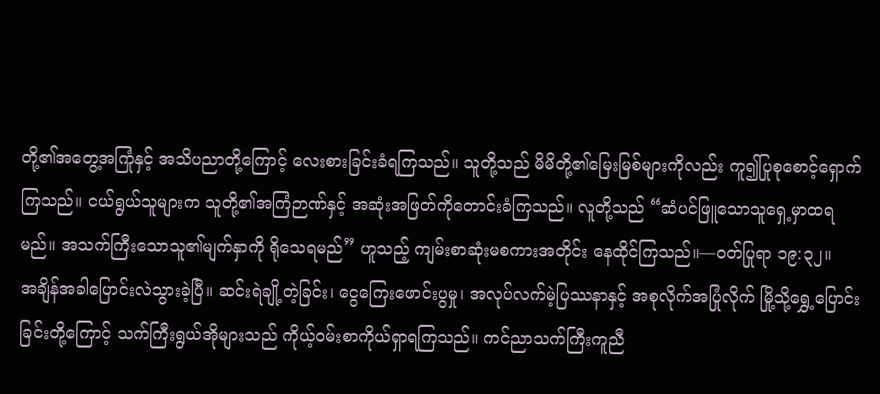တို့၏အတွေ့အကြုံနှင့် အသိပညာတို့ကြောင့် လေးစားခြင်းခံရကြသည်။ သူတို့သည် မိမိတို့၏မြေးမြစ်များကိုလည်း ကူ၍ပြုစုစောင့်ရှောက်ကြသည်။ ငယ်ရွယ်သူများက သူတို့၏အကြံဉာဏ်နှင့် အဆုံးအဖြတ်ကိုတောင်းခံကြသည်။ လူတို့သည် “ဆံပင်ဖြူသောသူရှေ့မှာထရမည်။ အသက်ကြီးသောသူ၏မျက်နှာကို ရိုသေရမည်” ဟူသည့် ကျမ်းစာဆုံးမစကားအတိုင်း နေထိုင်ကြသည်။—ဝတ်ပြုရာ ၁၉:၃၂။
အချိန်အခါပြောင်းလဲသွားခဲ့ပြီ။ ဆင်းရဲချို့တဲ့ခြင်း၊ ငွေကြေးဖောင်းပွမှု၊ အလုပ်လက်မဲ့ပြဿနာနှင့် အစုလိုက်အပြုံလိုက် မြို့သို့ရွှေ့ပြောင်းခြင်းတို့ကြောင့် သက်ကြီးရွယ်အိုများသည် ကိုယ့်ဝမ်းစာကိုယ်ရှာရကြသည်။ ကင်ညာသက်ကြီးကူညီ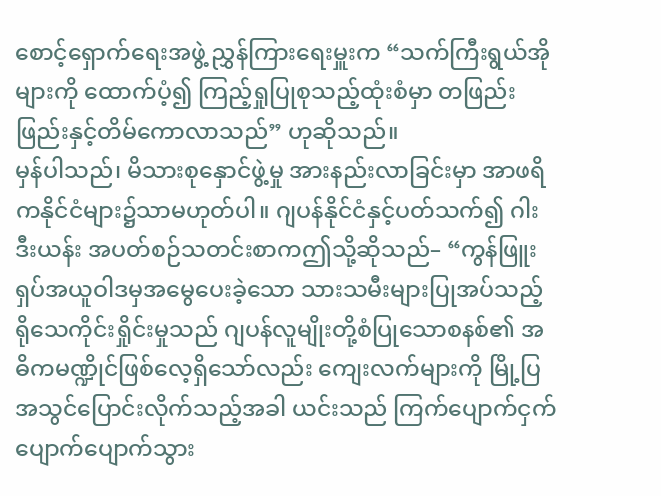စောင့်ရှောက်ရေးအဖွဲ့ ညွှန်ကြားရေးမှူးက “သက်ကြီးရွယ်အိုများကို ထောက်ပံ့၍ ကြည့်ရှုပြုစုသည့်ထုံးစံမှာ တဖြည်းဖြည်းနှင့်တိမ်ကောလာသည်” ဟုဆိုသည်။
မှန်ပါသည်၊ မိသားစုနှောင်ဖွဲ့မှု အားနည်းလာခြင်းမှာ အာဖရိကနိုင်ငံများ၌သာမဟုတ်ပါ။ ဂျပန်နိုင်ငံနှင့်ပတ်သက်၍ ဂါးဒီးယန်း အပတ်စဉ်သတင်းစာကဤသို့ဆိုသည်– “ကွန်ဖြူးရှပ်အယူဝါဒမှအမွေပေးခဲ့သော သားသမီးများပြုအပ်သည့် ရိုသေကိုင်းရှိုင်းမှုသည် ဂျပန်လူမျိုးတို့စံပြုသောစနစ်၏ အဓိကမဏ္ဍိုင်ဖြစ်လေ့ရှိသော်လည်း ကျေးလက်များကို မြို့ပြအသွင်ပြောင်းလိုက်သည့်အခါ ယင်းသည် ကြက်ပျောက်ငှက်ပျောက်ပျောက်သွား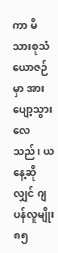ကာ မိသားစုသံယောဇဉ်မှာ အားပျော့သွားလေသည်၊ ယနေ့ဆိုလျှင် ဂျပန်လူမျိုး ၈၅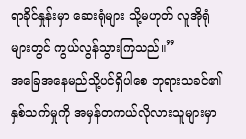ရာခိုင်နှုန်းမှာ ဆေးရုံများ သို့မဟုတ် လူအိုရုံများတွင် ကွယ်လွန်သွားကြသည်။”
အခြေအနေမည်သို့ပင်ရှိပါစေ ဘုရားသခင်၏နှစ်သက်မှုကို အမှန်တကယ်လိုလားသူများမှာ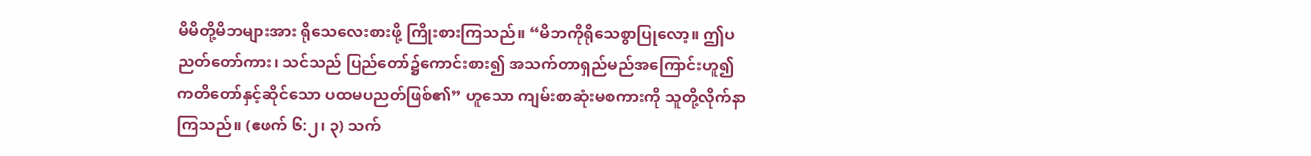မိမိတို့မိဘများအား ရိုသေလေးစားဖို့ ကြိုးစားကြသည်။ “မိဘကိုရိုသေစွာပြုလော့။ ဤပညတ်တော်ကား၊ သင်သည် ပြည်တော်၌ကောင်းစား၍ အသက်တာရှည်မည်အကြောင်းဟူ၍ ကတိတော်နှင့်ဆိုင်သော ပထမပညတ်ဖြစ်၏” ဟူသော ကျမ်းစာဆုံးမစကားကို သူတို့လိုက်နာကြသည်။ (ဧဖက် ၆:၂၊ ၃) သက်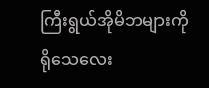ကြီးရွယ်အိုမိဘများကို ရိုသေလေး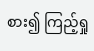စား၍ ကြည့်ရှု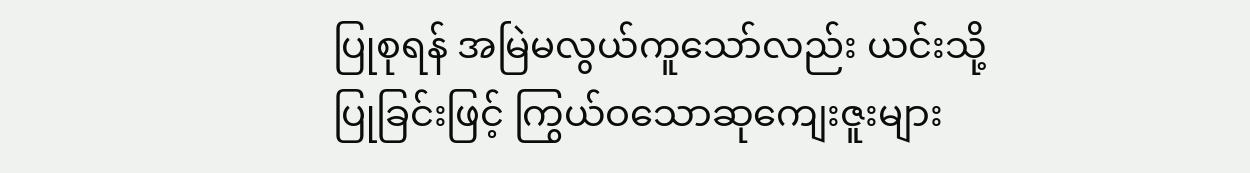ပြုစုရန် အမြဲမလွယ်ကူသော်လည်း ယင်းသို့ပြုခြင်းဖြင့် ကြွယ်ဝသောဆုကျေးဇူးများ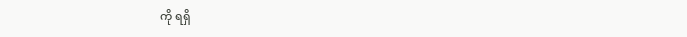ကို ရရှိ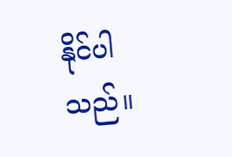နိုင်ပါသည်။